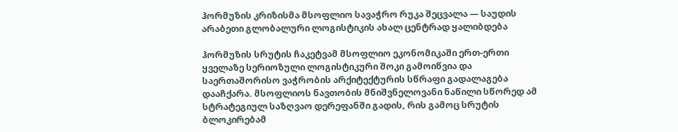ჰორმუზის კრიზისმა მსოფლიო სავაჭრო რუკა შეცვალა — საუდის არაბეთი გლობალური ლოგისტიკის ახალ ცენტრად ყალიბდება

ჰორმუზის სრუტის ჩაკეტვამ მსოფლიო ეკონომიკაში ერთ-ერთი ყველაზე სერიოზული ლოგისტიკური შოკი გამოიწვია და საერთაშორისო ვაჭრობის არქიტექტურის სწრაფი გადალაგება დააჩქარა. მსოფლიოს ნავთობის მნიშვნელოვანი ნაწილი სწორედ ამ სტრატეგიულ საზღვაო დერეფანში გადის, რის გამოც სრუტის ბლოკირებამ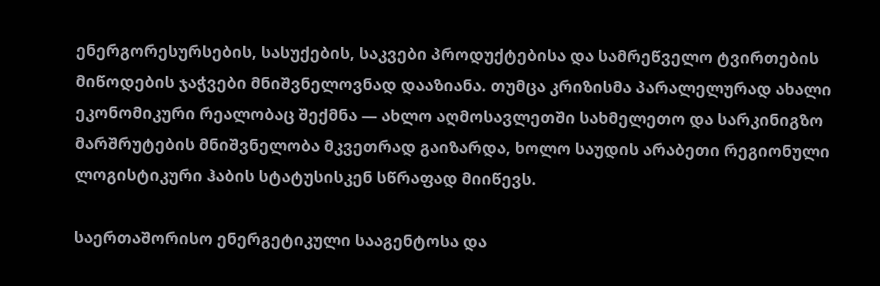ენერგორესურსების, სასუქების, საკვები პროდუქტებისა და სამრეწველო ტვირთების მიწოდების ჯაჭვები მნიშვნელოვნად დააზიანა. თუმცა კრიზისმა პარალელურად ახალი ეკონომიკური რეალობაც შექმნა — ახლო აღმოსავლეთში სახმელეთო და სარკინიგზო მარშრუტების მნიშვნელობა მკვეთრად გაიზარდა, ხოლო საუდის არაბეთი რეგიონული ლოგისტიკური ჰაბის სტატუსისკენ სწრაფად მიიწევს.

საერთაშორისო ენერგეტიკული სააგენტოსა და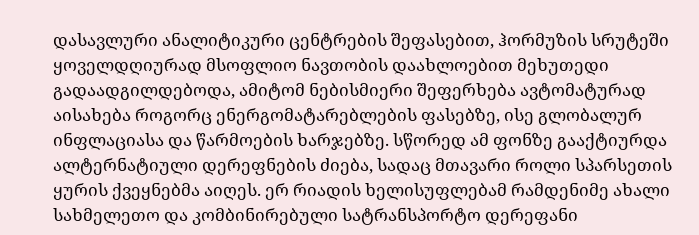დასავლური ანალიტიკური ცენტრების შეფასებით, ჰორმუზის სრუტეში ყოველდღიურად მსოფლიო ნავთობის დაახლოებით მეხუთედი გადაადგილდებოდა, ამიტომ ნებისმიერი შეფერხება ავტომატურად აისახება როგორც ენერგომატარებლების ფასებზე, ისე გლობალურ ინფლაციასა და წარმოების ხარჯებზე. სწორედ ამ ფონზე გააქტიურდა ალტერნატიული დერეფნების ძიება, სადაც მთავარი როლი სპარსეთის ყურის ქვეყნებმა აიღეს. ერ რიადის ხელისუფლებამ რამდენიმე ახალი სახმელეთო და კომბინირებული სატრანსპორტო დერეფანი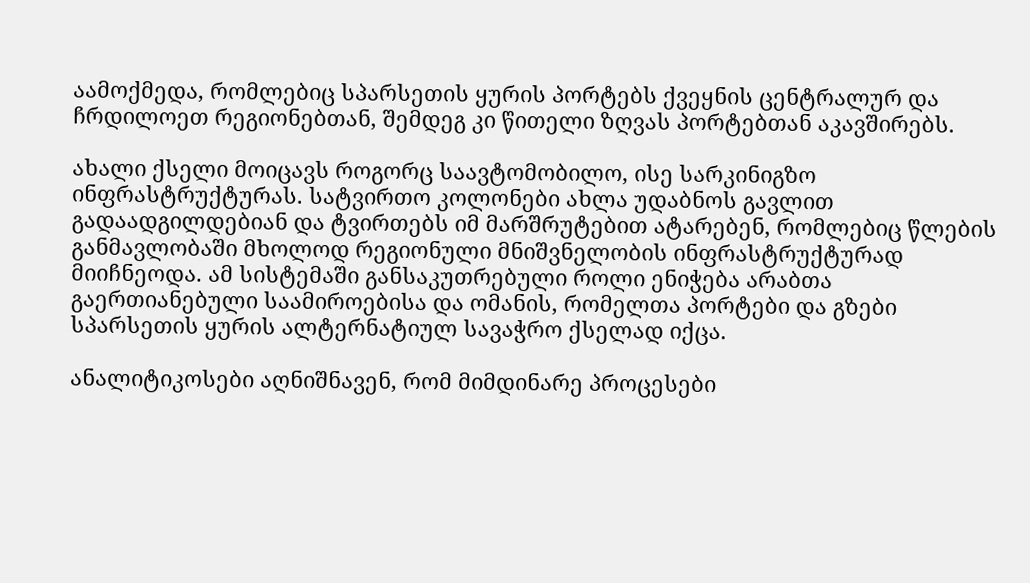აამოქმედა, რომლებიც სპარსეთის ყურის პორტებს ქვეყნის ცენტრალურ და ჩრდილოეთ რეგიონებთან, შემდეგ კი წითელი ზღვას პორტებთან აკავშირებს.

ახალი ქსელი მოიცავს როგორც საავტომობილო, ისე სარკინიგზო ინფრასტრუქტურას. სატვირთო კოლონები ახლა უდაბნოს გავლით გადაადგილდებიან და ტვირთებს იმ მარშრუტებით ატარებენ, რომლებიც წლების განმავლობაში მხოლოდ რეგიონული მნიშვნელობის ინფრასტრუქტურად მიიჩნეოდა. ამ სისტემაში განსაკუთრებული როლი ენიჭება არაბთა გაერთიანებული საამიროებისა და ომანის, რომელთა პორტები და გზები სპარსეთის ყურის ალტერნატიულ სავაჭრო ქსელად იქცა.

ანალიტიკოსები აღნიშნავენ, რომ მიმდინარე პროცესები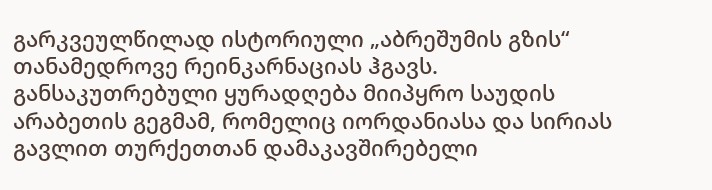გარკვეულწილად ისტორიული „აბრეშუმის გზის“ თანამედროვე რეინკარნაციას ჰგავს. განსაკუთრებული ყურადღება მიიპყრო საუდის არაბეთის გეგმამ, რომელიც იორდანიასა და სირიას გავლით თურქეთთან დამაკავშირებელი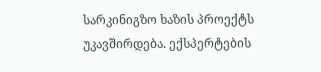სარკინიგზო ხაზის პროექტს უკავშირდება. ექსპერტების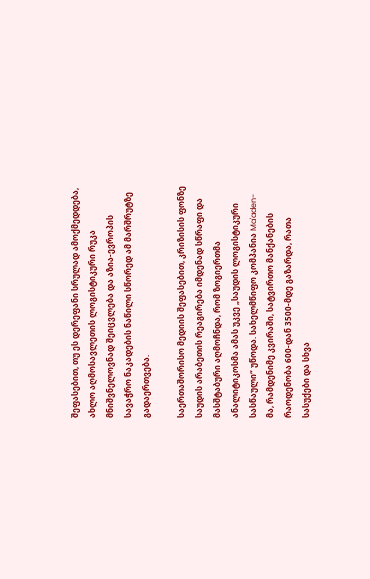შეფასებით, თუ ეს დერეფანი სრულად ამოქმედდება, ახლო აღმოსავლეთის ლოგისტიკური რუკა მნიშვნელოვნად შეიცვლება და აზია-ევროპის სავაჭრო ნაკადების ნაწილი სწორედ ამ მარშრუტზე გადაერთვება.

საერთაშორისო მედიის შეფასებით, კრიზისის ფონზე საუდის არაბეთის რეაგირება იმდენად სწრაფი და მასშტაბური აღმოჩნდა, რომ ზოგიერთმა ანალიტიკოსმა ამას უკვე „საუდის ლოგისტიკური სასწაული“ უწოდა. სახელმწიფო კომპანია Ma'aden-მა, რამდენიმე კვირაში, სატვირთო მანქანების რაოდენობა 600-დან 3500-მდე გაზარდა, რათა სასუქები და სხვა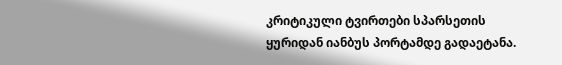კრიტიკული ტვირთები სპარსეთის ყურიდან იანბუს პორტამდე გადაეტანა.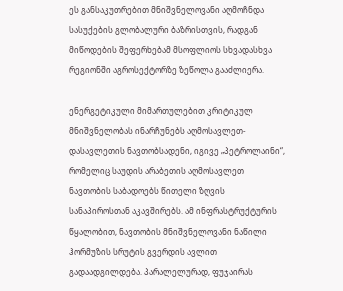ეს განსაკუთრებით მნიშვნელოვანი აღმოჩნდა სასუქების გლობალური ბაზრისთვის, რადგან მიწოდების შეფერხებამ მსოფლიოს სხვადასხვა რეგიონში აგროსექტორზე ზეწოლა გააძლიერა.

ენერგეტიკული მიმართულებით კრიტიკულ მნიშვნელობას ინარჩუნებს აღმოსავლეთ-დასავლეთის ნავთობსადენი, იგივე „პეტროლაინი“, რომელიც საუდის არაბეთის აღმოსავლეთ ნავთობის საბადოებს წითელი ზღვის სანაპიროსთან აკავშირებს. ამ ინფრასტრუქტურის წყალობით, ნავთობის მნიშვნელოვანი ნაწილი ჰორმუზის სრუტის გვერდის ავლით გადაადგილდება. პარალელურად, ფუჯაირას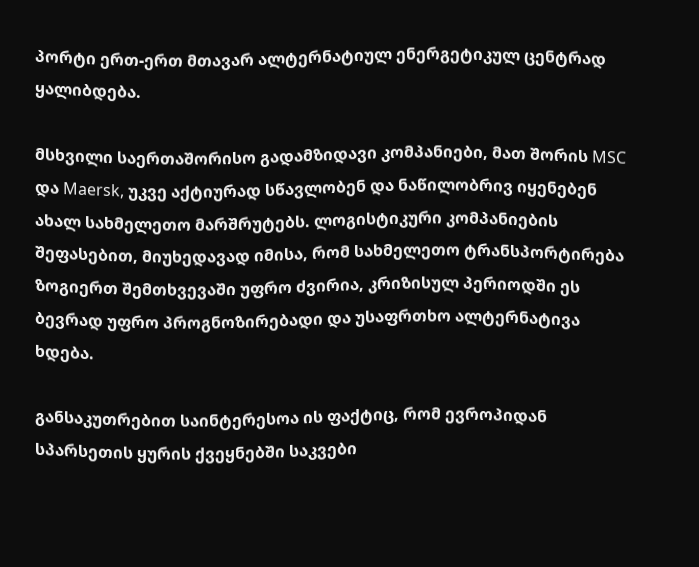პორტი ერთ-ერთ მთავარ ალტერნატიულ ენერგეტიკულ ცენტრად ყალიბდება.

მსხვილი საერთაშორისო გადამზიდავი კომპანიები, მათ შორის MSC და Maersk, უკვე აქტიურად სწავლობენ და ნაწილობრივ იყენებენ ახალ სახმელეთო მარშრუტებს. ლოგისტიკური კომპანიების შეფასებით, მიუხედავად იმისა, რომ სახმელეთო ტრანსპორტირება ზოგიერთ შემთხვევაში უფრო ძვირია, კრიზისულ პერიოდში ეს ბევრად უფრო პროგნოზირებადი და უსაფრთხო ალტერნატივა ხდება.

განსაკუთრებით საინტერესოა ის ფაქტიც, რომ ევროპიდან სპარსეთის ყურის ქვეყნებში საკვები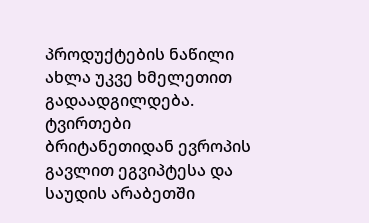პროდუქტების ნაწილი ახლა უკვე ხმელეთით გადაადგილდება. ტვირთები ბრიტანეთიდან ევროპის გავლით ეგვიპტესა და საუდის არაბეთში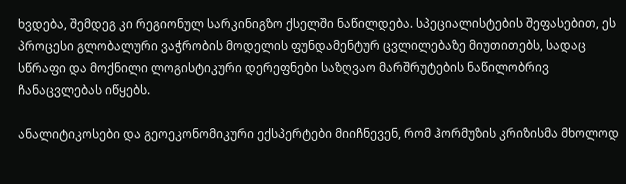ხვდება, შემდეგ კი რეგიონულ სარკინიგზო ქსელში ნაწილდება. სპეციალისტების შეფასებით, ეს პროცესი გლობალური ვაჭრობის მოდელის ფუნდამენტურ ცვლილებაზე მიუთითებს, სადაც სწრაფი და მოქნილი ლოგისტიკური დერეფნები საზღვაო მარშრუტების ნაწილობრივ ჩანაცვლებას იწყებს.

ანალიტიკოსები და გეოეკონომიკური ექსპერტები მიიჩნევენ, რომ ჰორმუზის კრიზისმა მხოლოდ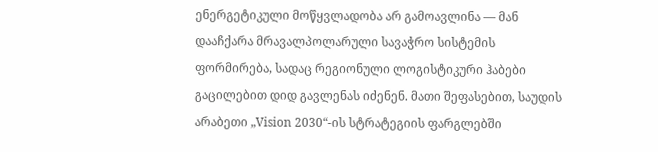ენერგეტიკული მოწყვლადობა არ გამოავლინა — მან დააჩქარა მრავალპოლარული სავაჭრო სისტემის ფორმირება, სადაც რეგიონული ლოგისტიკური ჰაბები გაცილებით დიდ გავლენას იძენენ. მათი შეფასებით, საუდის არაბეთი „Vision 2030“-ის სტრატეგიის ფარგლებში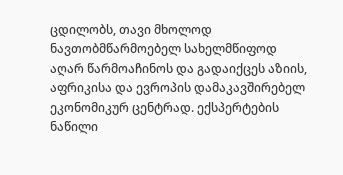ცდილობს, თავი მხოლოდ ნავთობმწარმოებელ სახელმწიფოდ აღარ წარმოაჩინოს და გადაიქცეს აზიის, აფრიკისა და ევროპის დამაკავშირებელ ეკონომიკურ ცენტრად. ექსპერტების ნაწილი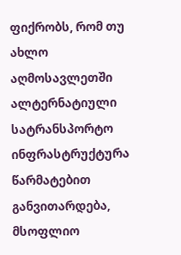ფიქრობს, რომ თუ ახლო აღმოსავლეთში ალტერნატიული სატრანსპორტო ინფრასტრუქტურა წარმატებით განვითარდება, მსოფლიო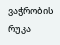ვაჭრობის რუკა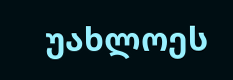უახლოეს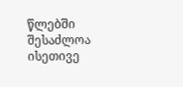წლებში შესაძლოა ისეთივე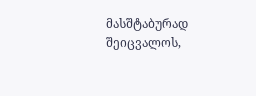მასშტაბურად შეიცვალოს,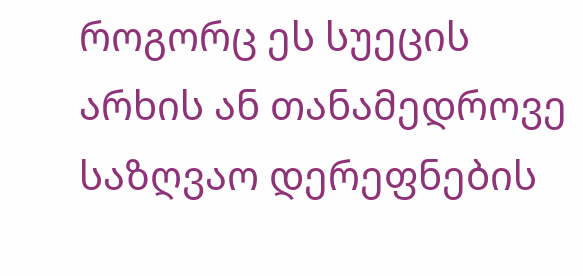როგორც ეს სუეცის არხის ან თანამედროვე საზღვაო დერეფნების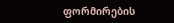ფორმირების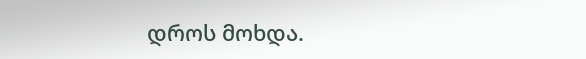დროს მოხდა.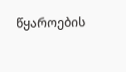წყაროების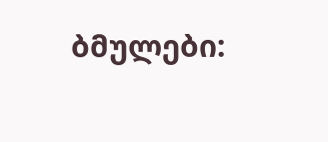ბმულები: